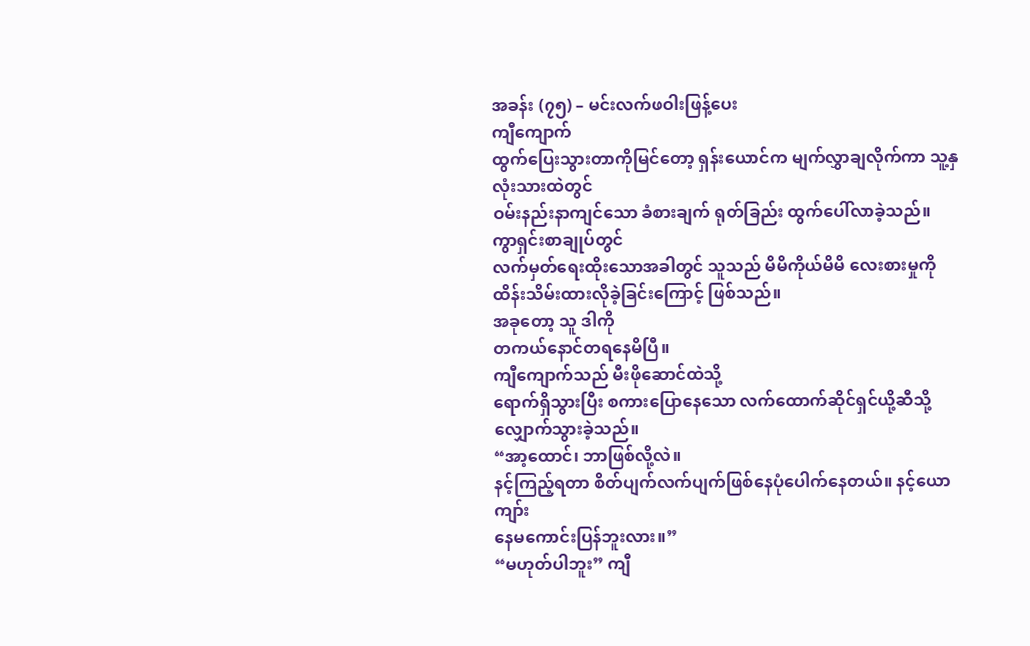အခန်း (၇၅) – မင်းလက်ဖဝါးဖြန့်ပေး
ကျီကျောက်
ထွက်ပြေးသွားတာကိုမြင်တော့ ရှန်းယောင်က မျက်လွှာချလိုက်ကာ သူ့နှလုံးသားထဲတွင်
ဝမ်းနည်းနာကျင်သော ခံစားချက် ရုတ်ခြည်း ထွက်ပေါ်လာခဲ့သည်။
ကွာရှင်းစာချုပ်တွင်
လက်မှတ်ရေးထိုးသောအခါတွင် သူသည် မိမိကိုယ်မိမိ လေးစားမှုကို
ထိန်းသိမ်းထားလိုခဲ့ခြင်းကြောင့် ဖြစ်သည်။
အခုတော့ သူ ဒါကို
တကယ်နောင်တရနေမိပြီ။
ကျီကျောက်သည် မီးဖိုဆောင်ထဲသို့
ရောက်ရှိသွားပြီး စကားပြောနေသော လက်ထောက်ဆိုင်ရှင်ယို့ဆီသို့ လျှောက်သွားခဲ့သည်။
“အာ့ထောင်၊ ဘာဖြစ်လို့လဲ။
နင့်ကြည့်ရတာ စိတ်ပျက်လက်ပျက်ဖြစ်နေပုံပေါက်နေတယ်။ နင့်ယောကျာ်း
နေမကောင်းပြန်ဘူးလား။”
“မဟုတ်ပါဘူး” ကျီ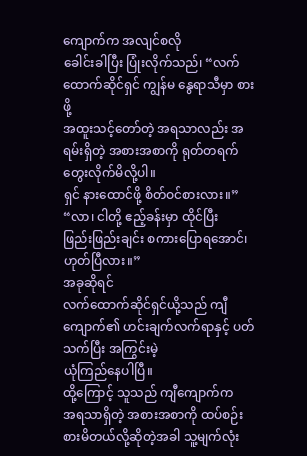ကျောက်က အလျင်စလို
ခေါင်းခါပြီး ပြုံးလိုက်သည်၊ “လက်ထောက်ဆိုင်ရှင် ကျွန်မ နွေရာသီမှာ စားဖို့
အထူးသင့်တော်တဲ့ အရသာလည်း အရမ်းရှိတဲ့ အစားအစာကို ရုတ်တရက် တွေးလိုက်မိလို့ပါ။
ရှင် နားထောင်ဖို့ စိတ်ဝင်စားလား။”
“လာ၊ ငါတို့ ဧည့်ခန်းမှာ ထိုင်ပြီး
ဖြည်းဖြည်းချင်း စကားပြောရအောင်၊ ဟုတ်ပြီလား။”
အခုဆိုရင်
လက်ထောက်ဆိုင်ရှင်ယို့သည် ကျီကျောက်၏ ဟင်းချက်လက်ရာနှင့် ပတ်သက်ပြီး အကြွင်းမဲ့
ယုံကြည်နေပါပြီ။
ထို့ကြောင့် သူသည် ကျီကျောက်က
အရသာရှိတဲ့ အစားအစာကို ထပ်စဉ်းစားမိတယ်လို့ဆိုတဲ့အခါ သူ့မျက်လုံး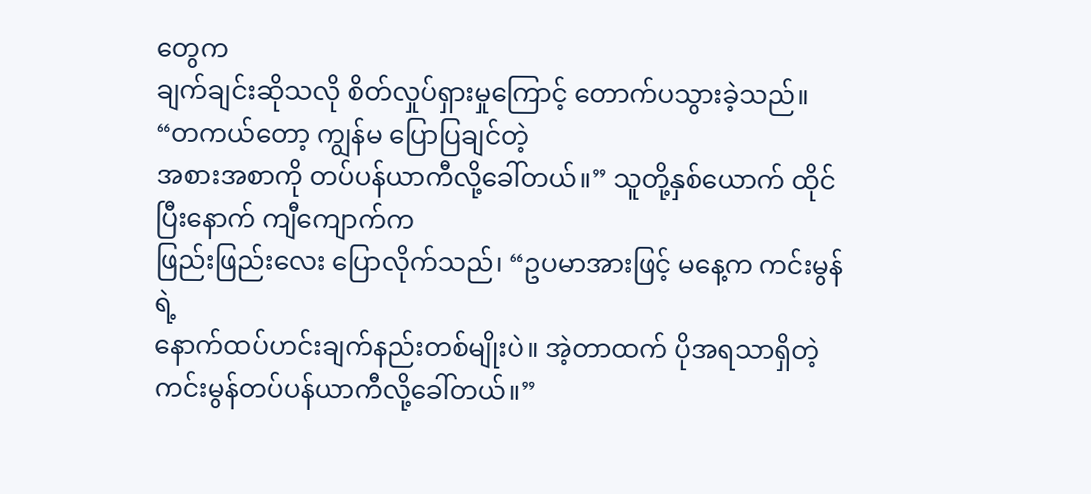တွေက
ချက်ချင်းဆိုသလို စိတ်လှုပ်ရှားမှုကြောင့် တောက်ပသွားခဲ့သည်။
“တကယ်တော့ ကျွန်မ ပြောပြချင်တဲ့
အစားအစာကို တပ်ပန်ယာကီလို့ခေါ်တယ်။” သူတို့နှစ်ယောက် ထိုင်ပြီးနောက် ကျီကျောက်က
ဖြည်းဖြည်းလေး ပြောလိုက်သည်၊ “ဥပမာအားဖြင့် မနေ့က ကင်းမွန်ရဲ့
နောက်ထပ်ဟင်းချက်နည်းတစ်မျိုးပဲ။ အဲ့တာထက် ပိုအရသာရှိတဲ့
ကင်းမွန်တပ်ပန်ယာကီလို့ခေါ်တယ်။”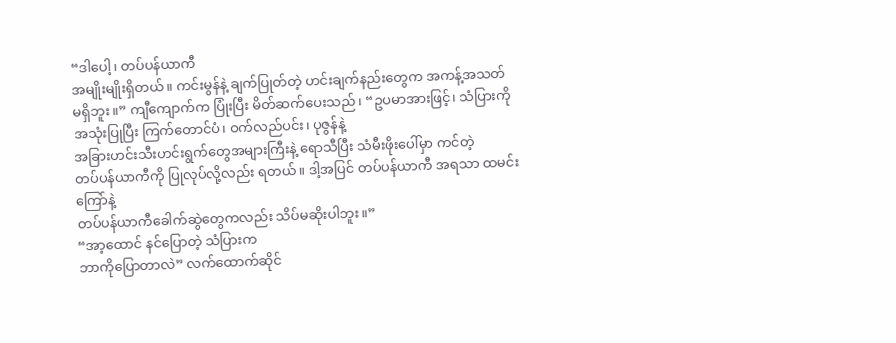“ဒါပေါ့၊ တပ်ပန်ယာကီ
အမျိုးမျိုးရှိတယ်။ ကင်းမွန်နဲ့ ချက်ပြုတ်တဲ့ ဟင်းချက်နည်းတွေက အကန့်အသတ်
မရှိဘူး။” ကျီကျောက်က ပြုံးပြီး မိတ်ဆက်ပေးသည်၊ “ဥပမာအားဖြင့်၊ သံပြားကို
အသုံးပြုပြီး ကြက်တောင်ပံ၊ ဝက်လည်ပင်း၊ ပုဇွန်နဲ့
အခြားဟင်းသီးဟင်းရွက်တွေအများကြီးနဲ့ ရောသီပြီး သံမီးဖိုးပေါ်မှာ ကင်တဲ့
တပ်ပန်ယာကီကို ပြုလုပ်လို့လည်း ရတယ်။ ဒါ့အပြင် တပ်ပန်ယာကီ အရသာ ထမင်းကြော်နဲ့
တပ်ပန်ယာကီခေါက်ဆွဲတွေကလည်း သိပ်မဆိုးပါဘူး။”
“အာ့ထောင် နင်ပြောတဲ့ သံပြားက
ဘာကိုပြောတာလဲ” လက်ထောက်ဆိုင်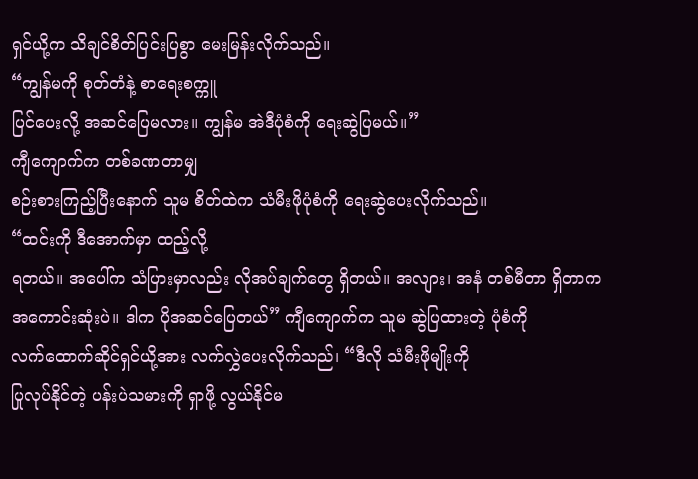ရှင်ယို့က သိချင်စိတ်ပြင်းပြစွာ မေးမြန်းလိုက်သည်။
“ကျွန်မကို စုတ်တံနဲ့ စာရေးစက္ကူ
ပြင်ပေးလို့ အဆင်ပြေမလား။ ကျွန်မ အဲဒီပုံစံကို ရေးဆွဲပြမယ်။”
ကျီကျောက်က တစ်ခဏတာမျှ
စဉ်းစားကြည့်ပြီးနောက် သူမ စိတ်ထဲက သံမီးဖိုပုံစံကို ရေးဆွဲပေးလိုက်သည်။
“ထင်းကို ဒီအောက်မှာ ထည့်လို့
ရတယ်။ အပေါ်က သံပြားမှာလည်း လိုအပ်ချက်တွေ ရှိတယ်။ အလျား၊ အနံ တစ်မီတာ ရှိတာက
အကောင်းဆုံးပဲ။ ဒါက ပိုအဆင်ပြေတယ်” ကျီကျောက်က သူမ ဆွဲပြထားတဲ့ ပုံစံကို
လက်ထောက်ဆိုင်ရှင်ယို့အား လက်လွှဲပေးလိုက်သည်၊ “ဒီလို သံမီးဖိုမျိုးကို
ပြုလုပ်နိုင်တဲ့ ပန်းပဲသမားကို ရှာဖို့ လွယ်နိုင်မ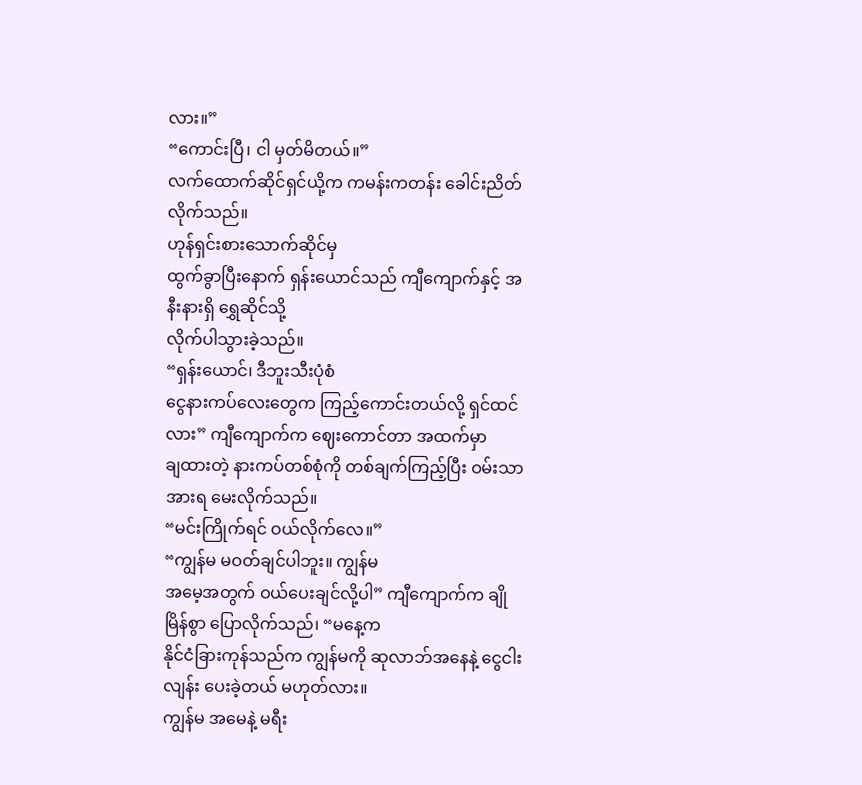လား။”
“ကောင်းပြီ၊ ငါ မှတ်မိတယ်။”
လက်ထောက်ဆိုင်ရှင်ယို့က ကမန်းကတန်း ခေါင်းညိတ်လိုက်သည်။
ဟုန်ရှင်းစားသောက်ဆိုင်မှ
ထွက်ခွာပြီးနောက် ရှန်းယောင်သည် ကျီကျောက်နှင့် အနီးနားရှိ ရွှေဆိုင်သို့
လိုက်ပါသွားခဲ့သည်။
“ရှန်းယောင်၊ ဒီဘူးသီးပုံစံ
ငွေနားကပ်လေးတွေက ကြည့်ကောင်းတယ်လို့ ရှင်ထင်လား” ကျီကျောက်က ဈေးကောင်တာ အထက်မှာ
ချထားတဲ့ နားကပ်တစ်စုံကို တစ်ချက်ကြည့်ပြီး ဝမ်းသာအားရ မေးလိုက်သည်။
“မင်းကြိုက်ရင် ဝယ်လိုက်လေ။”
“ကျွန်မ မဝတ်ချင်ပါဘူး။ ကျွန်မ
အမေ့အတွက် ဝယ်ပေးချင်လို့ပါ” ကျီကျောက်က ချိုမြိန်စွာ ပြောလိုက်သည်၊ “မနေ့က
နိုင်ငံခြားကုန်သည်က ကျွန်မကို ဆုလာဘ်အနေနဲ့ ငွေငါးလျန်း ပေးခဲ့တယ် မဟုတ်လား။
ကျွန်မ အမေနဲ့ မရီး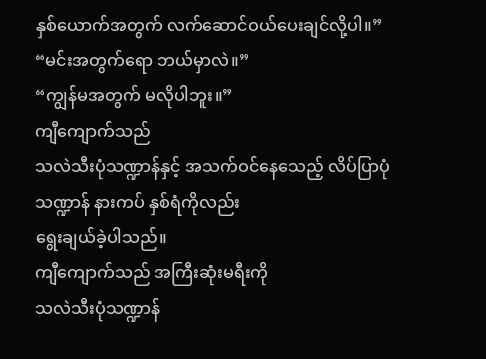နှစ်ယောက်အတွက် လက်ဆောင်ဝယ်ပေးချင်လို့ပါ။”
“မင်းအတွက်ရော ဘယ်မှာလဲ။”
“ကျွန်မအတွက် မလိုပါဘူး။”
ကျီကျောက်သည်
သလဲသီးပုံသဏ္ဍာန်နှင့် အသက်ဝင်နေသေည့် လိပ်ပြာပုံသဏ္ဍာန် နားကပ် နှစ်ရံကိုလည်း
ရွေးချယ်ခဲ့ပါသည်။
ကျီကျောက်သည် အကြီးဆုံးမရီးကို
သလဲသီးပုံသဏ္ဍာန်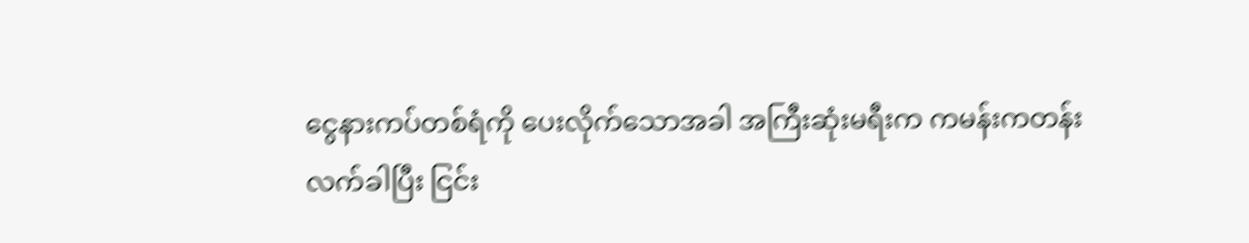ငွေနားကပ်တစ်ရံကို ပေးလိုက်သောအခါ အကြီးဆုံးမရီးက ကမန်းကတန်း
လက်ခါပြီး ငြင်း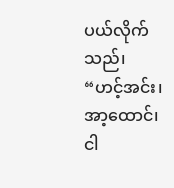ပယ်လိုက်သည်၊ “ဟင့်အင်း၊ အာ့ထောင်၊ ငါ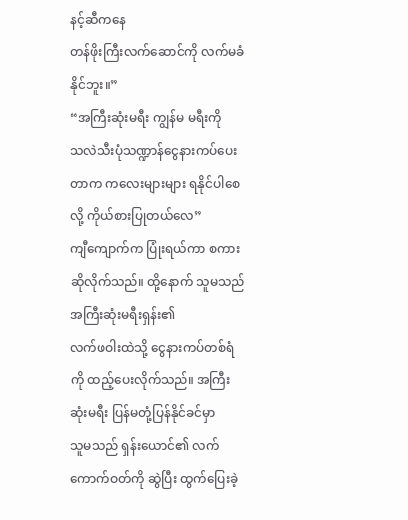နင့်ဆီကနေ
တန်ဖိုးကြီးလက်ဆောင်ကို လက်မခံနိုင်ဘူး။”
“အကြီးဆုံးမရီး ကျွန်မ မရီးကို
သလဲသီးပုံသဏ္ဍာန်ငွေနားကပ်ပေးတာက ကလေးများများ ရနိုင်ပါစေလို့ ကိုယ်စားပြုတယ်လေ”
ကျီကျောက်က ပြုံးရယ်ကာ စကားဆိုလိုက်သည်။ ထို့နောက် သူမသည် အကြီးဆုံးမရီးရှန်း၏
လက်ဖဝါးထဲသို့ ငွေနားကပ်တစ်ရံကို ထည့်ပေးလိုက်သည်။ အကြီးဆုံးမရီး ပြန်မတုံ့ပြန်နိုင်ခင်မှာ
သူမသည် ရှန်းယောင်၏ လက်ကောက်ဝတ်ကို ဆွဲပြီး ထွက်ပြေးခဲ့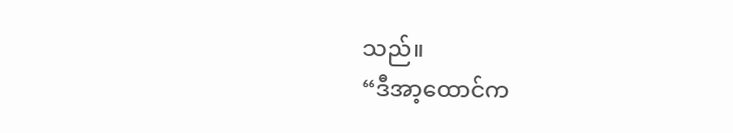သည်။
“ဒီအာ့ထောင်က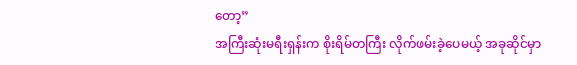တော့”
အကြီးဆုံးမရီးရှန်းက စိုးရိမ်တကြီး လိုက်ဖမ်းခဲ့ပေမယ့် အခုဆိုင်မှာ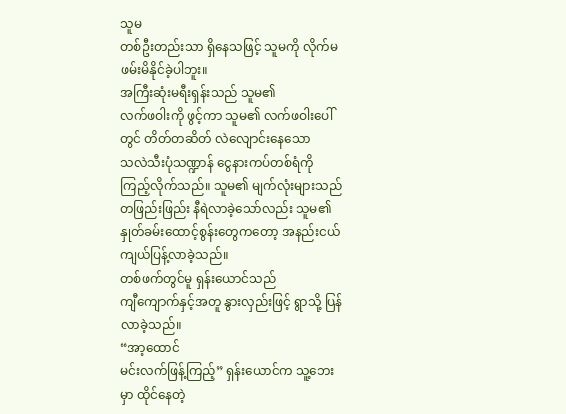သူမ
တစ်ဦးတည်းသာ ရှိနေသဖြင့် သူမကို လိုက်မဖမ်းမိနိုင်ခဲ့ပါဘူး။
အကြီးဆုံးမရီးရှန်းသည် သူမ၏
လက်ဖဝါးကို ဖွင့်ကာ သူမ၏ လက်ဖဝါးပေါ်တွင် တိတ်တဆိတ် လဲလျောင်းနေသော
သလဲသီးပုံသဏ္ဍာန် ငွေနားကပ်တစ်ရံကို ကြည့်လိုက်သည်။ သူမ၏ မျက်လုံးများသည်
တဖြည်းဖြည်း နီရဲလာခဲ့သော်လည်း သူမ၏ နှုတ်ခမ်းထောင့်စွန်းတွေကတော့ အနည်းငယ်
ကျယ်ပြန့်လာခဲ့သည်။
တစ်ဖက်တွင်မူ ရှန်းယောင်သည်
ကျီကျောက်နှင့်အတူ နွားလှည်းဖြင့် ရွာသို့ ပြန်လာခဲ့သည်။
“အာ့ထောင်
မင်းလက်ဖြန့်ကြည့်” ရှန်းယောင်က သူ့ဘေးမှာ ထိုင်နေတဲ့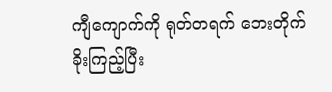ကျီကျောက်ကို ရုတ်တရက် ဘေးတိုက်
ခိုးကြည့်ပြီး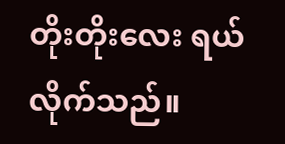တိုးတိုးလေး ရယ်လိုက်သည်။